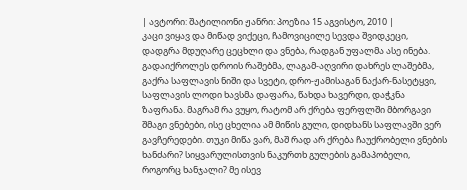| ავტორი: შატილიონი ჟანრი: პოეზია 15 აგვისტო, 2010 |
კაცი ვიყავ და მიწად ვიქეცი, ჩამოვიცილე სევდა შვიდკეცი, დადგრა მდუღარე ცეცხლი და ვნება, რადგან უფალმა ასე ინება. გადაიქროლეს დროის რაშებმა, ლაგამ-აღვირი დახრეს ლაშებმა, გაქრა საფლავის ნიში და სვეტი, დრო-ჟამისაგან ნაქარ-ნასეტყვი, საფლავის ლოდი ხავსმა დაფარა, წახდა ხავერდი, დაჭკნა ზაფრანა. მაგრამ რა ვუყო, რატომ არ ქრება ფერფლში მბორგავი შმაგი ვნებები, ისე ცხელია ამ მიწის გული, დიდხანს საფლავში ვერ გავჩერედები. თუკი მიწა ვარ, მაშ რად არ ქრება ჩაუქრობელი ვნების ხანძარი? სიყვარულისთვის ნაკურთხ გულების გამაპობელი, როგორც ხანჯალი? მე ისევ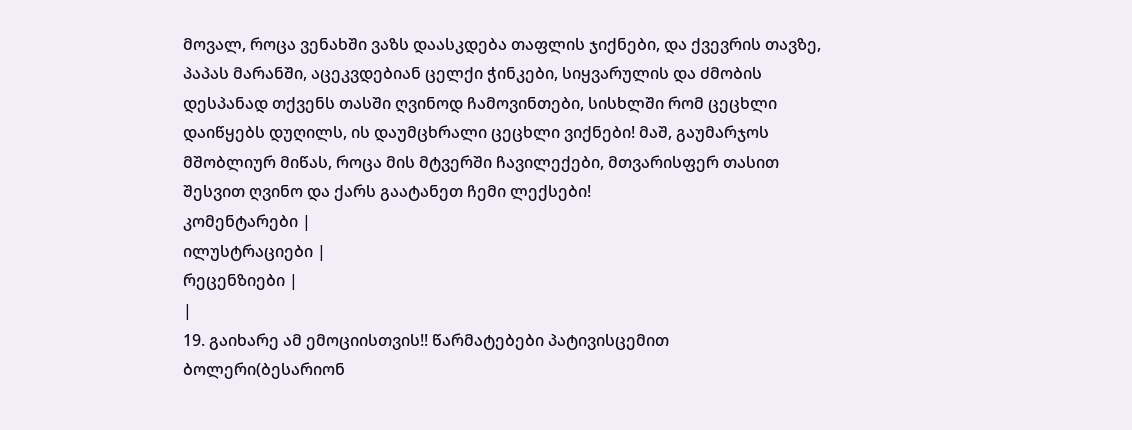მოვალ, როცა ვენახში ვაზს დაასკდება თაფლის ჯიქნები, და ქვევრის თავზე, პაპას მარანში, აცეკვდებიან ცელქი ჭინკები, სიყვარულის და ძმობის დესპანად თქვენს თასში ღვინოდ ჩამოვინთები, სისხლში რომ ცეცხლი დაიწყებს დუღილს, ის დაუმცხრალი ცეცხლი ვიქნები! მაშ, გაუმარჯოს მშობლიურ მიწას, როცა მის მტვერში ჩავილექები, მთვარისფერ თასით შესვით ღვინო და ქარს გაატანეთ ჩემი ლექსები!
კომენტარები |
ილუსტრაციები |
რეცენზიები |
|
19. გაიხარე ამ ემოციისთვის!! წარმატებები პატივისცემით ბოლერი(ბესარიონ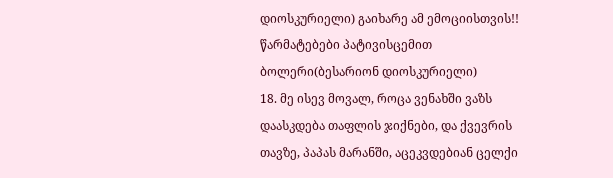დიოსკურიელი) გაიხარე ამ ემოციისთვის!! წარმატებები პატივისცემით ბოლერი(ბესარიონ დიოსკურიელი)
18. მე ისევ მოვალ, როცა ვენახში ვაზს დაასკდება თაფლის ჯიქნები, და ქვევრის თავზე, პაპას მარანში, აცეკვდებიან ცელქი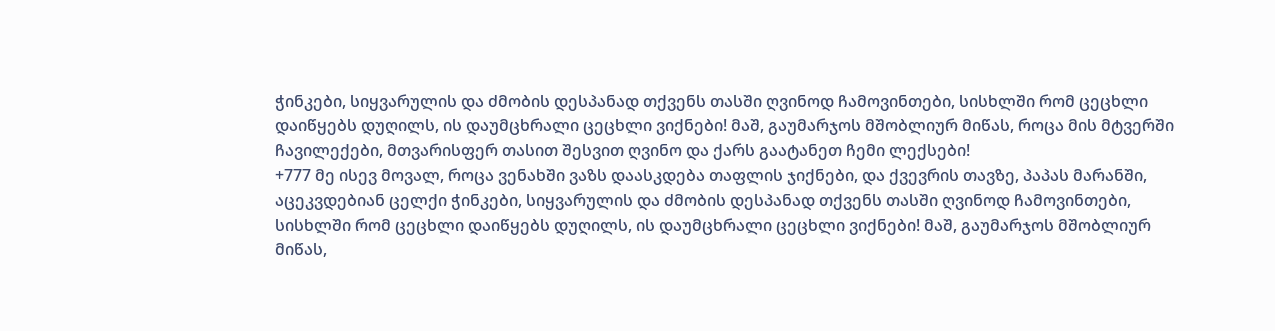ჭინკები, სიყვარულის და ძმობის დესპანად თქვენს თასში ღვინოდ ჩამოვინთები, სისხლში რომ ცეცხლი დაიწყებს დუღილს, ის დაუმცხრალი ცეცხლი ვიქნები! მაშ, გაუმარჯოს მშობლიურ მიწას, როცა მის მტვერში ჩავილექები, მთვარისფერ თასით შესვით ღვინო და ქარს გაატანეთ ჩემი ლექსები!
+777 მე ისევ მოვალ, როცა ვენახში ვაზს დაასკდება თაფლის ჯიქნები, და ქვევრის თავზე, პაპას მარანში, აცეკვდებიან ცელქი ჭინკები, სიყვარულის და ძმობის დესპანად თქვენს თასში ღვინოდ ჩამოვინთები, სისხლში რომ ცეცხლი დაიწყებს დუღილს, ის დაუმცხრალი ცეცხლი ვიქნები! მაშ, გაუმარჯოს მშობლიურ მიწას,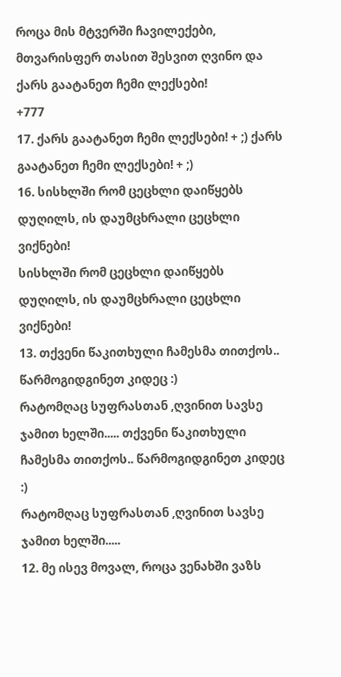როცა მის მტვერში ჩავილექები, მთვარისფერ თასით შესვით ღვინო და ქარს გაატანეთ ჩემი ლექსები!
+777
17. ქარს გაატანეთ ჩემი ლექსები! + ;) ქარს გაატანეთ ჩემი ლექსები! + ;)
16. სისხლში რომ ცეცხლი დაიწყებს დუღილს, ის დაუმცხრალი ცეცხლი ვიქნები!
სისხლში რომ ცეცხლი დაიწყებს დუღილს, ის დაუმცხრალი ცეცხლი ვიქნები!
13. თქვენი წაკითხული ჩამესმა თითქოს.. წარმოგიდგინეთ კიდეც :)
რატომღაც სუფრასთან ,ღვინით სავსე ჯამით ხელში..... თქვენი წაკითხული ჩამესმა თითქოს.. წარმოგიდგინეთ კიდეც :)
რატომღაც სუფრასთან ,ღვინით სავსე ჯამით ხელში.....
12. მე ისევ მოვალ, როცა ვენახში ვაზს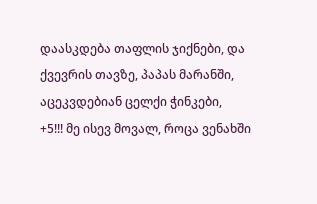დაასკდება თაფლის ჯიქნები, და ქვევრის თავზე, პაპას მარანში, აცეკვდებიან ცელქი ჭინკები,
+5!!! მე ისევ მოვალ, როცა ვენახში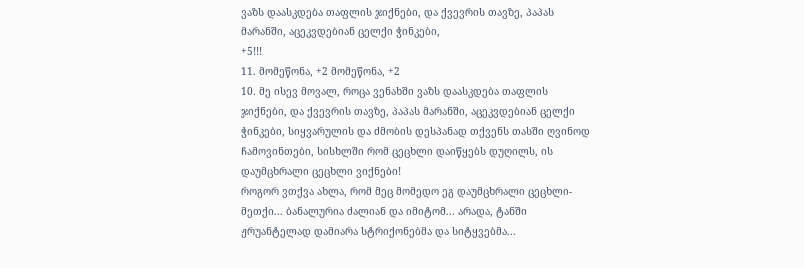ვაზს დაასკდება თაფლის ჯიქნები, და ქვევრის თავზე, პაპას მარანში, აცეკვდებიან ცელქი ჭინკები,
+5!!!
11. მომეწონა, +2 მომეწონა, +2
10. მე ისევ მოვალ, როცა ვენახში ვაზს დაასკდება თაფლის ჯიქნები, და ქვევრის თავზე, პაპას მარანში, აცეკვდებიან ცელქი ჭინკები, სიყვარულის და ძმობის დესპანად თქვენს თასში ღვინოდ ჩამოვინთები, სისხლში რომ ცეცხლი დაიწყებს დუღილს, ის დაუმცხრალი ცეცხლი ვიქნები!
როგორ ვთქვა ახლა, რომ მეც მომედო ეგ დაუმცხრალი ცეცხლი-მეთქი... ბანალურია ძალიან და იმიტომ... არადა, ტანში ჟრუანტელად დამიარა სტრიქონებმა და სიტყვებმა...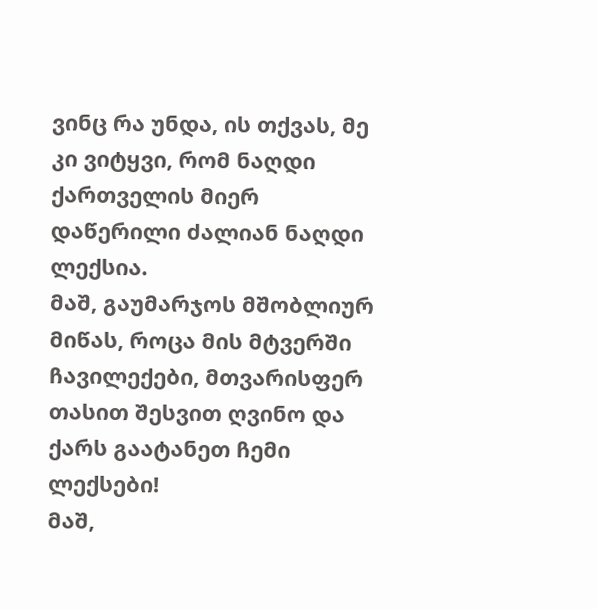ვინც რა უნდა, ის თქვას, მე კი ვიტყვი, რომ ნაღდი ქართველის მიერ დაწერილი ძალიან ნაღდი ლექსია.
მაშ, გაუმარჯოს მშობლიურ მიწას, როცა მის მტვერში ჩავილექები, მთვარისფერ თასით შესვით ღვინო და ქარს გაატანეთ ჩემი ლექსები!
მაშ,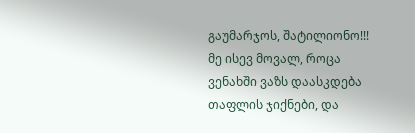გაუმარჯოს, შატილიონო!!!
მე ისევ მოვალ, როცა ვენახში ვაზს დაასკდება თაფლის ჯიქნები, და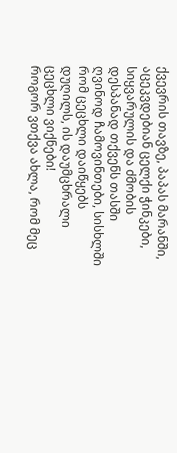ქვევრის თავზე, პაპას მარანში, აცეკვდებიან ცელქი ჭინკები, სიყვარულის და ძმობის დესპანად თქვენს თასში ღვინოდ ჩამოვინთები, სისხლში რომ ცეცხლი დაიწყებს დუღილს, ის დაუმცხრალი ცეცხლი ვიქნები!
როგორ ვთქვა ახლა, რომ მეც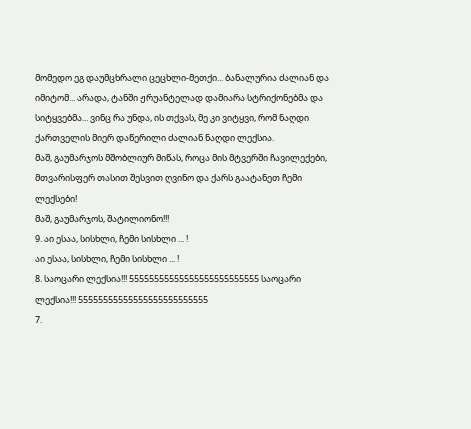მომედო ეგ დაუმცხრალი ცეცხლი-მეთქი... ბანალურია ძალიან და იმიტომ... არადა, ტანში ჟრუანტელად დამიარა სტრიქონებმა და სიტყვებმა... ვინც რა უნდა, ის თქვას, მე კი ვიტყვი, რომ ნაღდი ქართველის მიერ დაწერილი ძალიან ნაღდი ლექსია.
მაშ, გაუმარჯოს მშობლიურ მიწას, როცა მის მტვერში ჩავილექები, მთვარისფერ თასით შესვით ღვინო და ქარს გაატანეთ ჩემი ლექსები!
მაშ, გაუმარჯოს, შატილიონო!!!
9. აი ესაა, სისხლი, ჩემი სისხლი ... !
აი ესაა, სისხლი, ჩემი სისხლი ... !
8. საოცარი ლექსია!!! 55555555555555555555555555 საოცარი ლექსია!!! 55555555555555555555555555
7.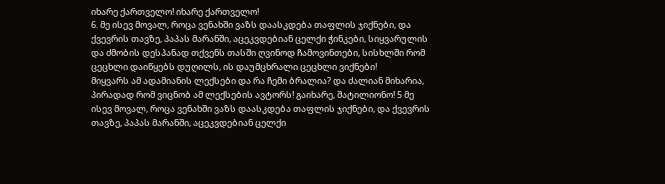იხარე ქართველო! იხარე ქართველო!
6. მე ისევ მოვალ, როცა ვენახში ვაზს დაასკდება თაფლის ჯიქნები, და ქვევრის თავზე, პაპას მარანში, აცეკვდებიან ცელქი ჭინკები, სიყვარულის და ძმობის დესპანად თქვენს თასში ღვინოდ ჩამოვინთები, სისხლში რომ ცეცხლი დაიწყებს დუღილს, ის დაუმცხრალი ცეცხლი ვიქნები!
მიყვარს ამ ადამიანის ლექსები და რა ჩემი ბრალია? და ძალიან მიხარია, პირადად რომ ვიცნობ ამ ლექსების ავტორს! გაიხარე, შატილიონო! 5 მე ისევ მოვალ, როცა ვენახში ვაზს დაასკდება თაფლის ჯიქნები, და ქვევრის თავზე, პაპას მარანში, აცეკვდებიან ცელქი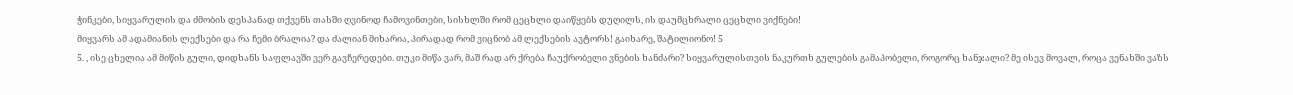ჭინკები, სიყვარულის და ძმობის დესპანად თქვენს თასში ღვინოდ ჩამოვინთები, სისხლში რომ ცეცხლი დაიწყებს დუღილს, ის დაუმცხრალი ცეცხლი ვიქნები!
მიყვარს ამ ადამიანის ლექსები და რა ჩემი ბრალია? და ძალიან მიხარია, პირადად რომ ვიცნობ ამ ლექსების ავტორს! გაიხარე, შატილიონო! 5
5. , ისე ცხელია ამ მიწის გული, დიდხანს საფლავში ვერ გავჩერედები. თუკი მიწა ვარ, მაშ რად არ ქრება ჩაუქრობელი ვნების ხანძარი? სიყვარულისთვის ნაკურთხ გულების გამაპობელი, როგორც ხანჯალი? მე ისევ მოვალ, როცა ვენახში ვაზს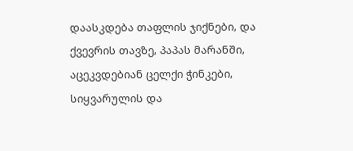დაასკდება თაფლის ჯიქნები, და ქვევრის თავზე, პაპას მარანში, აცეკვდებიან ცელქი ჭინკები, სიყვარულის და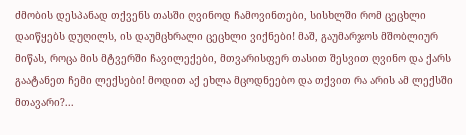ძმობის დესპანად თქვენს თასში ღვინოდ ჩამოვინთები, სისხლში რომ ცეცხლი დაიწყებს დუღილს, ის დაუმცხრალი ცეცხლი ვიქნები! მაშ, გაუმარჯოს მშობლიურ მიწას, როცა მის მტვერში ჩავილექები, მთვარისფერ თასით შესვით ღვინო და ქარს გაატანეთ ჩემი ლექსები! მოდით აქ ეხლა მცოდნეებო და თქვით რა არის ამ ლექსში მთავარი?...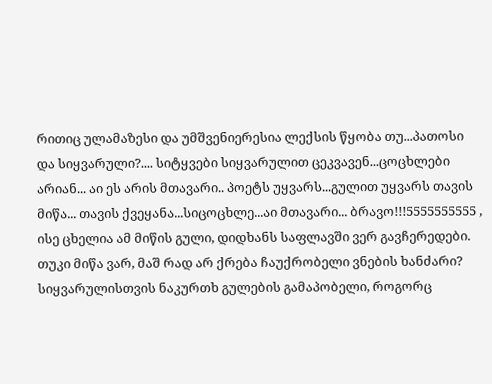რითიც ულამაზესი და უმშვენიერესია ლექსის წყობა თუ...პათოსი და სიყვარული?.... სიტყვები სიყვარულით ცეკვავენ...ცოცხლები არიან... აი ეს არის მთავარი.. პოეტს უყვარს...გულით უყვარს თავის მიწა... თავის ქვეყანა...სიცოცხლე...აი მთავარი... ბრავო!!!5555555555 , ისე ცხელია ამ მიწის გული, დიდხანს საფლავში ვერ გავჩერედები. თუკი მიწა ვარ, მაშ რად არ ქრება ჩაუქრობელი ვნების ხანძარი? სიყვარულისთვის ნაკურთხ გულების გამაპობელი, როგორც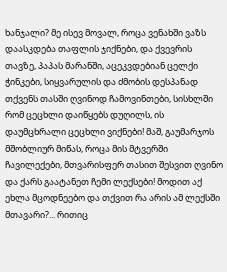ხანჯალი? მე ისევ მოვალ, როცა ვენახში ვაზს დაასკდება თაფლის ჯიქნები, და ქვევრის თავზე, პაპას მარანში, აცეკვდებიან ცელქი ჭინკები, სიყვარულის და ძმობის დესპანად თქვენს თასში ღვინოდ ჩამოვინთები, სისხლში რომ ცეცხლი დაიწყებს დუღილს, ის დაუმცხრალი ცეცხლი ვიქნები! მაშ, გაუმარჯოს მშობლიურ მიწას, როცა მის მტვერში ჩავილექები, მთვარისფერ თასით შესვით ღვინო და ქარს გაატანეთ ჩემი ლექსები! მოდით აქ ეხლა მცოდნეებო და თქვით რა არის ამ ლექსში მთავარი?... რითიც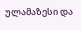ულამაზესი და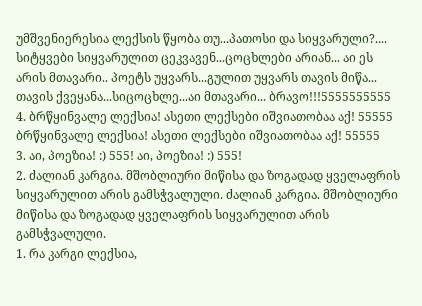უმშვენიერესია ლექსის წყობა თუ...პათოსი და სიყვარული?.... სიტყვები სიყვარულით ცეკვავენ...ცოცხლები არიან... აი ეს არის მთავარი.. პოეტს უყვარს...გულით უყვარს თავის მიწა... თავის ქვეყანა...სიცოცხლე...აი მთავარი... ბრავო!!!5555555555
4. ბრწყინვალე ლექსია! ასეთი ლექსები იშვიათობაა აქ! 55555 ბრწყინვალე ლექსია! ასეთი ლექსები იშვიათობაა აქ! 55555
3. აი, პოეზია! :) 555! აი, პოეზია! :) 555!
2. ძალიან კარგია. მშობლიური მიწისა და ზოგადად ყველაფრის სიყვარულით არის გამსჭვალული. ძალიან კარგია. მშობლიური მიწისა და ზოგადად ყველაფრის სიყვარულით არის გამსჭვალული.
1. რა კარგი ლექსია,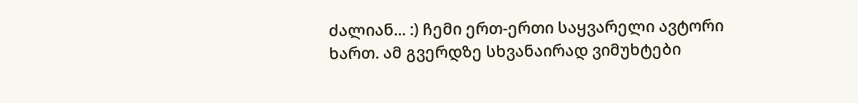ძალიან... :) ჩემი ერთ-ერთი საყვარელი ავტორი ხართ. ამ გვერდზე სხვანაირად ვიმუხტები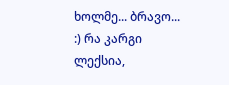ხოლმე... ბრავო... :) რა კარგი ლექსია,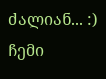ძალიან... :) ჩემი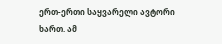ერთ-ერთი საყვარელი ავტორი ხართ. ამ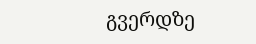გვერდზე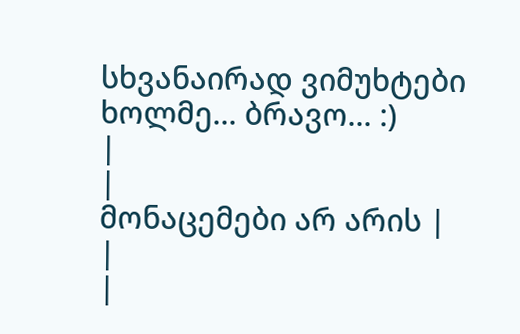სხვანაირად ვიმუხტები ხოლმე... ბრავო... :)
|
|
მონაცემები არ არის |
|
|